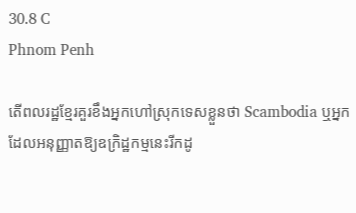30.8 C
Phnom Penh

តើពលរដ្ឋខ្មែរគួរខឹងអ្នកហៅស្រុកទេសខ្លួនថា Scambodia ឬអ្នកដែលអនុញ្ញាតឱ្យឧក្រិដ្ឋកម្មនេះរីកដូ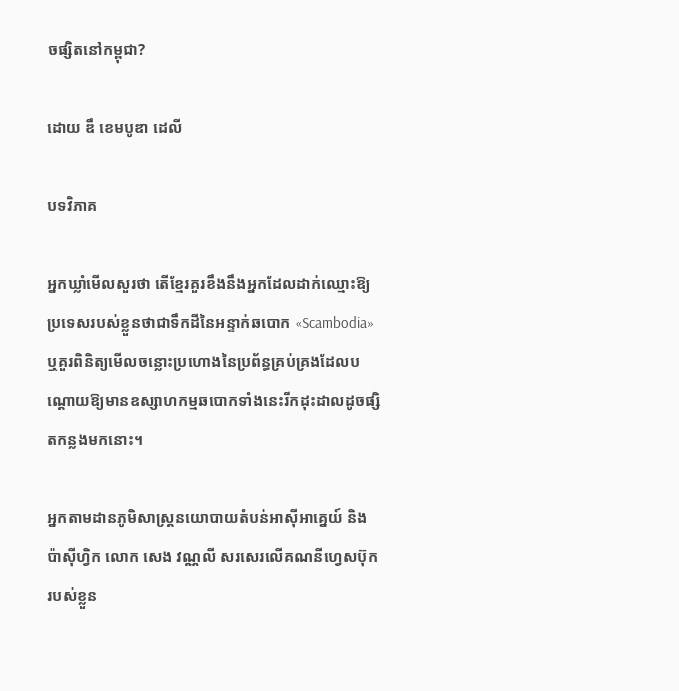ចផ្សិតនៅកម្ពុជា?

ដោយ ឌឹ ខេមបូឌា ដេលី

បទវិភាគ

អ្នកឃ្លាំមើលសួរថា តើខ្មែរគួរខឹងនឹងអ្នកដែលដាក់ឈ្មោះឱ្យប្រទេសរបស់ខ្លួនថាជាទឹកដីនៃអន្ទាក់ឆបោក «Scambodia» ឬគួរពិនិត្យមើលចន្លោះប្រហោងនៃប្រព័ន្ធគ្រប់គ្រងដែលបណ្តោយឱ្យមានឧស្សាហកម្មឆបោកទាំងនេះរីកដុះដាលដូចផ្សិតកន្លងមកនោះ។

អ្នកតាមដានភូមិសាស្ត្រនយោបាយតំបន់អាស៊ីអាគ្នេយ៍ និងប៉ាស៊ីហ្វិក លោក សេង វណ្ណលី សរសេរលើគណនីហ្វេសប៊ុករបស់ខ្លួន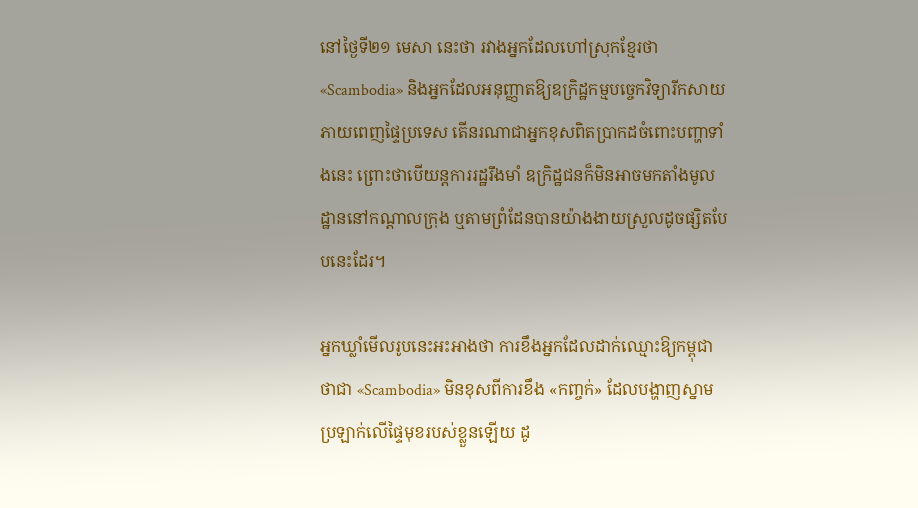នៅថ្ងៃទី២១ មេសា នេះថា រវាងអ្នកដែលហៅស្រុកខ្មែរថា «Scambodia» និងអ្នកដែលអនុញ្ញាតឱ្យឧក្រិដ្ឋកម្មបច្ចេកវិទ្យារីកសាយភាយពេញផ្ទៃប្រទេស តើនរណាជាអ្នកខុសពិតប្រាកដចំពោះបញ្ហាទាំងនេះ ព្រោះថាបើយន្តការរដ្ឋរឹងមាំ ឧក្រិដ្ឋជនក៏មិនអាចមកតាំងមូលដ្ឋាននៅកណ្តាលក្រុង ឬតាមព្រំដែនបានយ៉ាងងាយស្រួលដូចផ្សិតបែបនេះដែរ។

អ្នកឃ្លាំមើលរូបនេះអះអាងថា ការខឹងអ្នកដែលដាក់ឈ្មោះឱ្យកម្ពុជាថាជា «Scambodia» មិនខុសពីការខឹង «កញ្ចក់» ដែលបង្ហាញស្នាមប្រឡាក់លើផ្ទៃមុខរបស់ខ្លួនឡើយ ដូ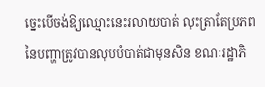ច្នេះបើចង់ឱ្យឈ្មោះនេះរលាយបាត់ លុះត្រាតែប្រភពនៃបញ្ហាត្រូវបានលុបបំបាត់ជាមុនសិន ខណៈរដ្ឋាភិ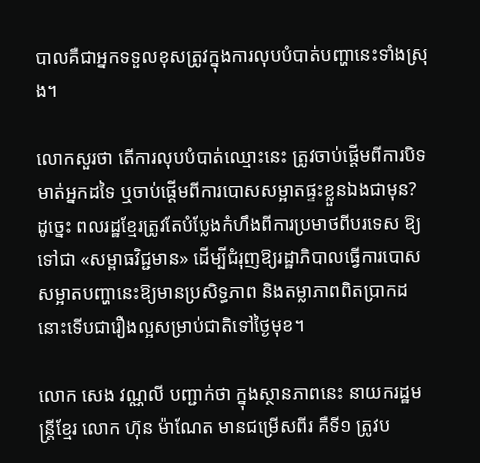បាលគឺជាអ្នកទទួលខុសត្រូវក្នុងការលុបបំបាត់បញ្ហានេះទាំងស្រុង។

លោកសួរថា តើការលុបបំបាត់ឈ្មោះនេះ ត្រូវចាប់ផ្តើមពីការបិទមាត់អ្នកដទៃ ឬចាប់ផ្តើមពីការបោសសម្អាតផ្ទះខ្លួនឯងជាមុន? ដូច្នេះ ពលរដ្ឋខ្មែរត្រូវតែបំប្លែងកំហឹងពីការប្រមាថពីបរទេស ឱ្យទៅជា «សម្ពាធវិជ្ជមាន» ដើម្បីជំរុញឱ្យរដ្ឋាភិបាលធ្វើការបោសសម្អាតបញ្ហានេះឱ្យមានប្រសិទ្ធភាព និងតម្លាភាពពិតប្រាកដ នោះទើបជារឿងល្អសម្រាប់ជាតិទៅថ្ងៃមុខ។

លោក សេង វណ្ណលី បញ្ជាក់ថា ក្នុងស្ថានភាពនេះ នាយករដ្ឋមន្ត្រីខ្មែរ លោក ហ៊ុន ម៉ាណែត មានជម្រើសពីរ គឺទី១ ត្រូវប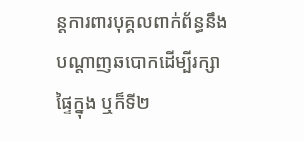ន្តការពារបុគ្គលពាក់ព័ន្ធនឹងបណ្ដាញឆបោកដើម្បីរក្សាផ្ទៃក្នុង ឬក៏ទី២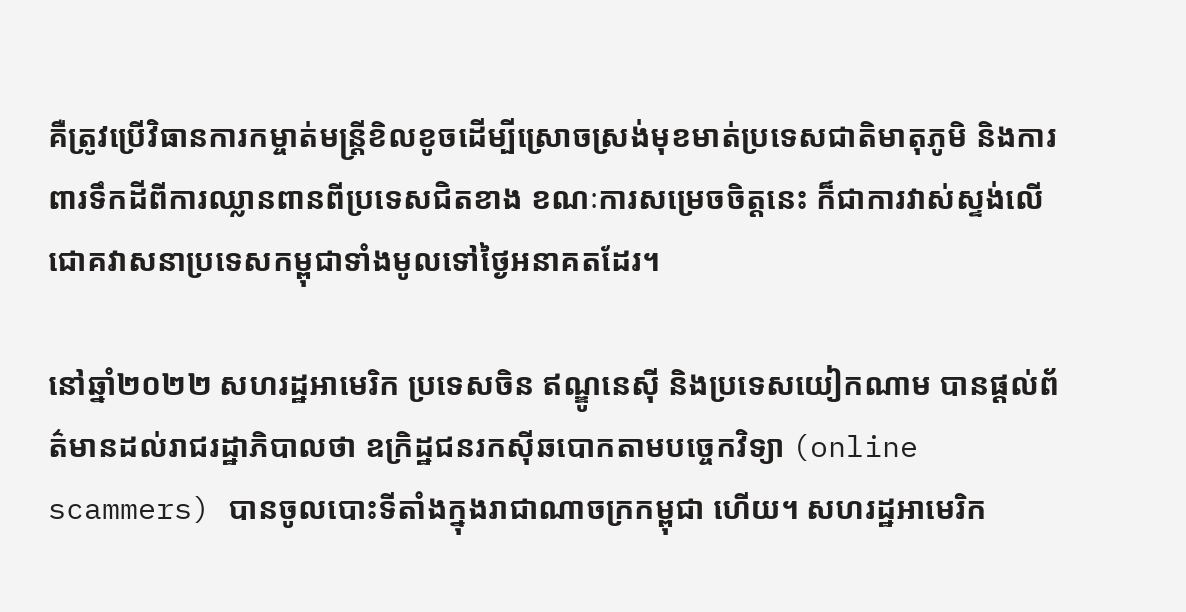គឺត្រូវប្រើវិធានការកម្ចាត់មន្ត្រីខិលខូចដើម្បីស្រោចស្រង់មុខមាត់ប្រទេសជាតិមាតុភូមិ និងការពារទឹកដីពីការឈ្លានពានពីប្រទេសជិតខាង ខណៈការសម្រេចចិត្តនេះ ក៏ជាការវាស់ស្ទង់លើជោគវាសនាប្រទេសកម្ពុជាទាំងមូលទៅថ្ងៃអនាគតដែរ។

នៅឆ្នាំ២០២២ សហរដ្ឋអាមេរិក ប្រទេសចិន ឥណ្ឌូនេស៊ី និងប្រទេសយៀកណាម បានផ្តល់ព័ត៌មានដល់រាជរដ្ឋាភិបាលថា ឧក្រិដ្ឋជនរកស៊ីឆបោកតាមបច្ចេកវិទ្យា (online scammers) បានចូលបោះទីតាំងក្នុងរាជាណាចក្រកម្ពុជា ហើយ។ សហរដ្ឋអាមេរិក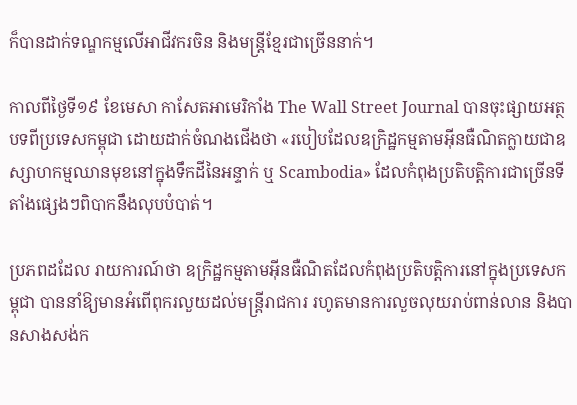ក៏បានដាក់ទណ្ឌកម្មលើអាជីវករចិន និងមន្ត្រីខ្មែរជាច្រើននាក់។

កាលពីថ្ងៃទី១៩ ខែមេសា កាសែតអាមេរិកាំង The Wall Street Journal បានចុះផ្សាយអត្ថបទពីប្រទេសកម្ពុជា ដោយដាក់ចំណងជើងថា «របៀបដែលឧក្រិដ្ឋកម្មតាមអ៊ីនធឺណិតក្លាយជាឧស្សាហកម្មឈានមុខនៅក្នុងទឹកដីនៃអន្ទាក់ ឬ Scambodia» ដែលកំពុងប្រតិបត្តិការជាច្រើនទីតាំងផ្សេងៗពិបាកនឹងលុបបំបាត់។

ប្រភពដដែល រាយការណ៍ថា ឧក្រិដ្ឋកម្មតាមអ៊ីនធឺណិតដែលកំពុងប្រតិបត្តិការនៅក្នុងប្រទេសកម្ពុជា បាននាំឱ្យមានអំពើពុករលួយដល់មន្ត្រីរាជការ រហូតមានការលួចលុយរាប់ពាន់លាន និងបានសាងសង់ក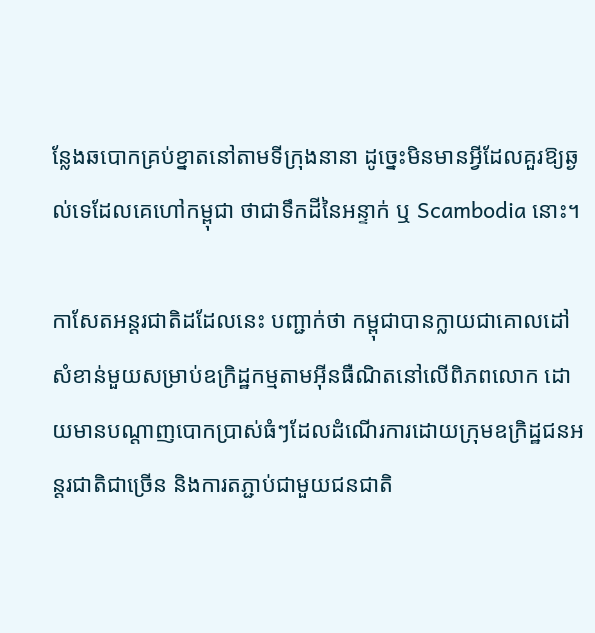ន្លែងឆបោកគ្រប់ខ្នាតនៅតាមទីក្រុងនានា ដូច្នេះមិនមានអ្វីដែលគួរឱ្យឆ្ងល់ទេដែលគេហៅកម្ពុជា ថាជាទឹកដីនៃអន្ទាក់ ឬ Scambodia នោះ។

កាសែតអន្តរជាតិដដែលនេះ បញ្ជាក់ថា កម្ពុជាបានក្លាយជាគោលដៅសំខាន់មួយសម្រាប់ឧក្រិដ្ឋកម្មតាមអ៊ីនធឺណិតនៅលើពិភពលោក ដោយមានបណ្ដាញបោកប្រាស់ធំៗដែលដំណើរការដោយក្រុមឧក្រិដ្ឋជនអន្តរជាតិជាច្រើន និងការតភ្ជាប់ជាមួយជនជាតិ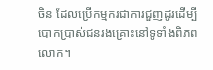ចិន ដែលប្រើកម្មករជាការជួញដូរដើម្បីបោកប្រាស់ជនរងគ្រោះនៅទូទាំងពិភពលោក។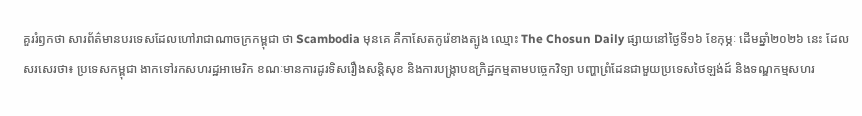គួររំឭកថា សារព័ត៌មានបរទេសដែលហៅរាជាណាចក្រកម្ពុជា ថា Scambodia មុនគេ គឺកាសែតកូរ៉េខាងត្បូង ឈ្មោះ The Chosun Daily ផ្សាយនៅថ្ងៃទី១៦ ខែកុម្ភៈ ដើមឆ្នាំ២០២៦ នេះ ដែលសរសេរថា៖ ប្រទេសកម្ពុជា ងាកទៅរកសហរដ្ឋអាមេរិក ខណៈមានការដូរទិសរឿងសន្តិសុខ និងការបង្ក្រាបឧក្រិដ្ឋកម្មតាមបច្ចេកវិទ្យា បញ្ហាព្រំដែនជាមួយប្រទេសថៃឡង់ដ៍ និងទណ្ឌកម្មសហរ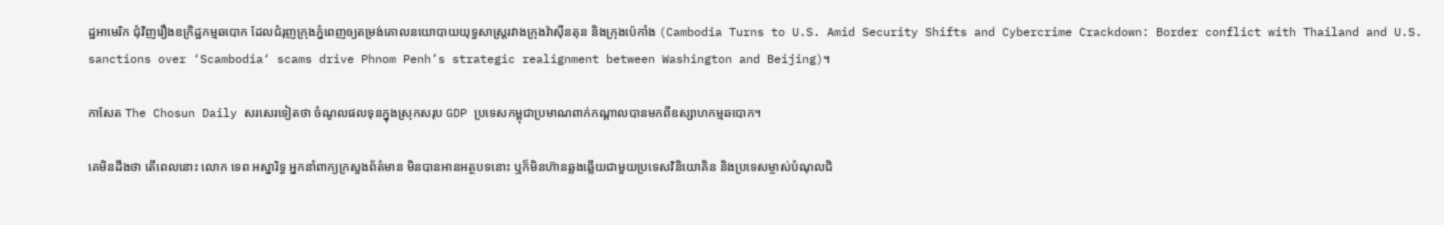ដ្ឋអាមេរិក ជុំវិញរឿងឧក្រិដ្ឋកម្មឆបោក ដែលជំរុញក្រុងភ្នំពេញឲ្យតម្រង់គោលនយោបាយយុទ្ធសាស្ត្ររវាងក្រុងវ៉ាស៊ីនតុន និងក្រុងប៉េកាំង (Cambodia Turns to U.S. Amid Security Shifts and Cybercrime Crackdown: Border conflict with Thailand and U.S. sanctions over ‘Scambodia‘ scams drive Phnom Penh’s strategic realignment between Washington and Beijing)។

កាសែត The Chosun Daily សរសេរទៀតថា ចំណូលផលទុនក្នុងស្រុកសរុប GDP ប្រទេសកម្ពុជាប្រមាណពាក់កណ្តាលបានមកពីឧស្សាហកម្មឆបោក។

គេមិនដឹងថា តើពេលនោះ លោក ទេព អស្នារិទ្ធ អ្នកនាំពាក្យក្រសួងព័ត៌មាន មិនបានអានអត្ថបទនោះ ឬក៏មិនហ៊ានឆ្លងឆ្លើយជាមួយប្រទេសវិនិយោគិន និងប្រទេសម្ចាស់បំណុលជិ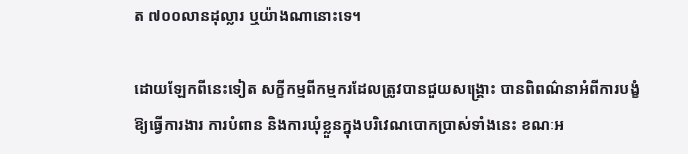ត ៧០០លានដុល្លារ ឬយ៉ាងណានោះទេ។

ដោយឡែកពីនេះទៀត សក្ខីកម្មពីកម្មករដែលត្រូវបានជួយសង្គ្រោះ បានពិពណ៌នាអំពីការបង្ខំឱ្យធ្វើការងារ ការបំពាន និងការឃុំខ្លួនក្នុងបរិវេណបោកប្រាស់ទាំងនេះ ខណៈអ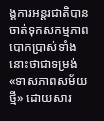ង្គការអន្តរជាតិបានចាត់ទុកសកម្មភាពបោកប្រាស់ទាំងនោះថាជាទម្រង់ «ទាសភាពសម័យថ្មី» ដោយសារ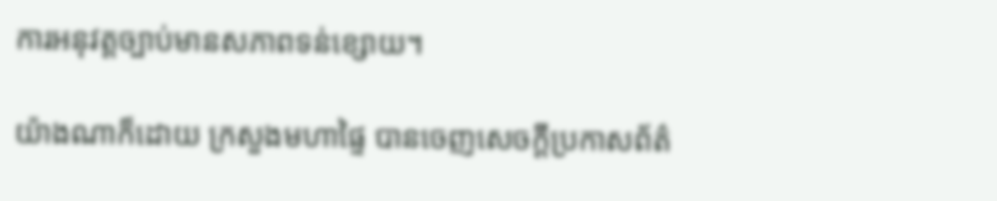ការអនុវត្តច្បាប់មានសភាពទន់ខ្សោយ។

យ៉ាងណាក៏ដោយ ក្រសួងមហាផ្ទៃ បានចេញសេចក្តីប្រកាសព័ត៌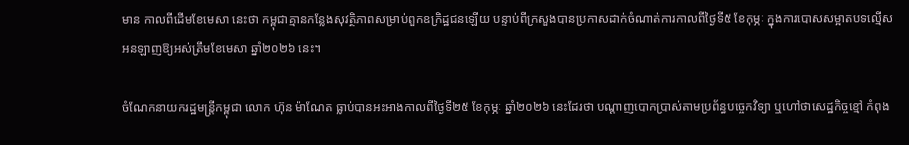មាន កាលពីដើមខែមេសា នេះថា កម្ពុជាគ្មានកន្លែងសុវត្ថិភាពសម្រាប់ពួកឧក្រិដ្ឋជនឡើយ បន្ទាប់ពីក្រសួងបានប្រកាសដាក់ចំណាត់ការកាលពីថ្ងៃទី៥ ខែកុម្ភៈ ក្នុងការបោសសម្អាតបទល្មើសអនឡាញឱ្យអស់ត្រឹមខែមេសា ឆ្នាំ២០២៦ នេះ។

ចំណែកនាយករដ្ឋមន្ត្រីកម្ពុជា លោក ហ៊ុន ម៉ាណែត ធ្លាប់បានអះអាងកាលពីថ្ងៃទី២៥ ខែកុម្ភៈ ឆ្នាំ២០២៦ នេះដែរថា បណ្ដាញបោកប្រាស់តាមប្រព័ន្ធបច្ចេកវិទ្យា ឬហៅថាសេដ្ឋកិច្ចខ្មៅ កំពុង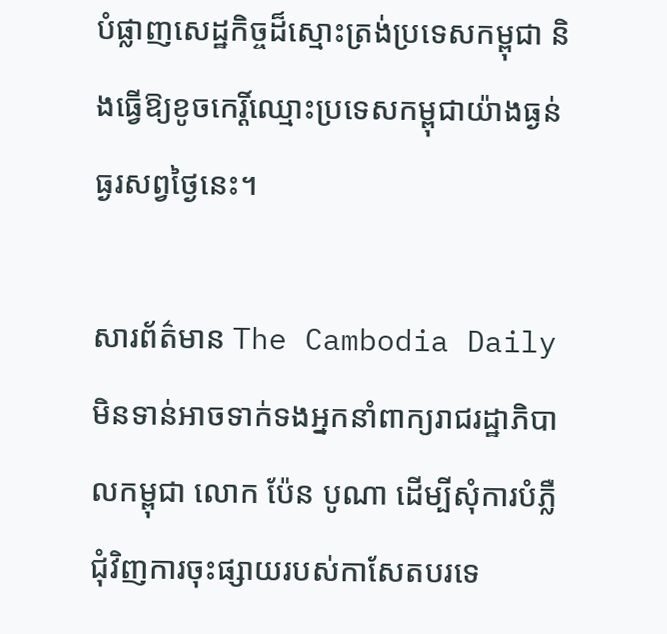បំផ្លាញសេដ្ឋកិច្ចដ៏ស្មោះត្រង់ប្រទេសកម្ពុជា និងធ្វើឱ្យខូចកេរ្តិ៍ឈ្មោះប្រទេសកម្ពុជាយ៉ាងធ្ងន់ធ្ងរសព្វថ្ងៃនេះ។

សារព័ត៌មាន The Cambodia Daily មិនទាន់អាចទាក់ទងអ្នកនាំពាក្យរាជរដ្ឋាភិបាលកម្ពុជា លោក ប៉ែន បូណា ដើម្បីសុំការបំភ្លឺជុំវិញការចុះផ្សាយរបស់កាសែតបរទេ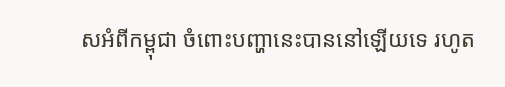សអំពីកម្ពុជា ចំពោះបញ្ហានេះបាននៅឡើយទេ រហូត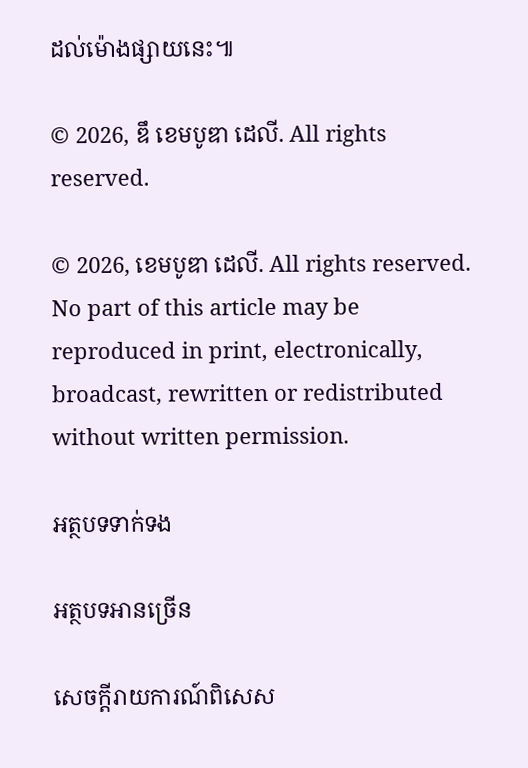ដល់ម៉ោងផ្សាយនេះ៕

© 2026, ឌឹ ខេមបូឌា ដេលី. All rights reserved.

© 2026, ខេមបូឌា ដេលី. All rights reserved. No part of this article may be reproduced in print, electronically, broadcast, rewritten or redistributed without written permission.

អត្ថបទទាក់ទង

អត្ថបទអានច្រើន

សេចក្ដីរាយការណ៍ពិសេស